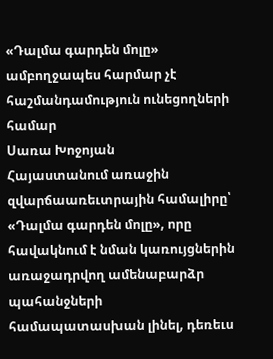«Դալմա գարդեն մոլը» ամբողջապես հարմար չէ հաշմանդամություն ունեցողների համար
Սառա Խոջոյան
Հայաստանում առաջին զվարճաառեւտրային համալիրը՝ «Դալմա գարդեն մոլը», որը հավակնում է նման կառույցներին առաջադրվող ամենաբարձր պահանջների համապատասխան լինել, դեռեւս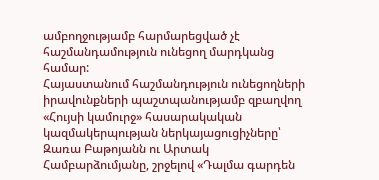ամբողջությամբ հարմարեցված չէ հաշմանդամություն ունեցող մարդկանց համար:
Հայաստանում հաշմանդություն ունեցողների իրավունքների պաշտպանությամբ զբաղվող «Հույսի կամուրջ» հասարակական կազմակերպության ներկայացուցիչները՝ Զառա Բաթոյանն ու Արտակ Համբարձումյանը, շրջելով «Դալմա գարդեն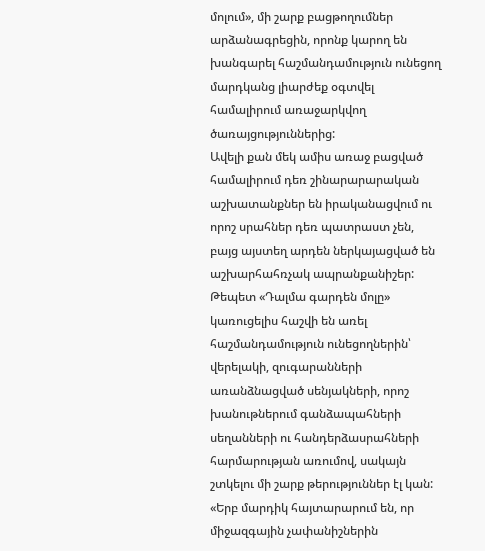մոլում», մի շարք բացթողումներ արձանագրեցին, որոնք կարող են խանգարել հաշմանդամություն ունեցող մարդկանց լիարժեք օգտվել համալիրում առաջարկվող ծառայցություններից:
Ավելի քան մեկ ամիս առաջ բացված համալիրում դեռ շինարարարական աշխատանքներ են իրականացվում ու որոշ սրահներ դեռ պատրաստ չեն, բայց այստեղ արդեն ներկայացված են աշխարհահռչակ ապրանքանիշեր:
Թեպետ «Դալմա գարդեն մոլը» կառուցելիս հաշվի են առել հաշմանդամություն ունեցողներին՝ վերելակի, զուգարանների առանձնացված սենյակների, որոշ խանութներում գանձապահների սեղանների ու հանդերձասրահների հարմարության առումով, սակայն շտկելու մի շարք թերություններ էլ կան:
«Երբ մարդիկ հայտարարում են, որ միջազգային չափանիշներին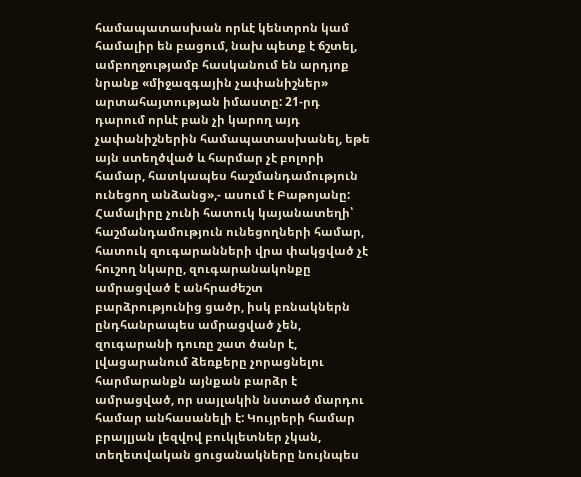համապատասխան որևէ կենտրոն կամ համալիր են բացում, նախ պետք է ճշտել, ամբողջությամբ հասկանում են արդյոք նրանք «միջազգային չափանիշներ» արտահայտության իմաստը: 21-րդ դարում որևէ բան չի կարող այդ չափանիշներին համապատասխանել, եթե այն ստեղծված և հարմար չէ բոլորի համար, հատկապես հաշմանդամություն ունեցող անձանց»,- ասում է Բաթոյանը:
Համալիրը չունի հատուկ կայանատեղի՝ հաշմանդամություն ունեցողների համար, հատուկ զուգարանների վրա փակցված չէ հուշող նկարը, զուգարանակոնքը ամրացված է անհրաժեշտ բարձրությունից ցածր, իսկ բռնակներն ընդհանրապես ամրացված չեն, զուգարանի դուռը շատ ծանր է, լվացարանում ձեռքերը չորացնելու հարմարանքն այնքան բարձր է ամրացված, որ սայլակին նստած մարդու համար անհասանելի է: Կույրերի համար բրայլյան լեզվով բուկլետներ չկան, տեղետվական ցուցանակները նույնպես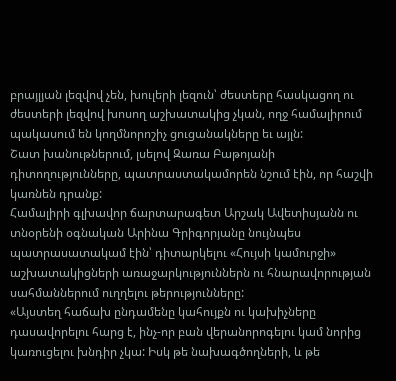բրայլյան լեզվով չեն, խուլերի լեզուն՝ ժեստերը հասկացող ու ժեստերի լեզվով խոսող աշխատակից չկան, ողջ համալիրում պակասում են կողմնորոշիչ ցուցանակները եւ այլն:
Շատ խանութներում, լսելով Զառա Բաթոյանի դիտողությունները, պատրաստակամորեն նշում էին, որ հաշվի կառնեն դրանք:
Համալիրի գլխավոր ճարտարագետ Արշակ Ավետիսյանն ու տնօրենի օգնական Արինա Գրիգորյանը նույնպես պատրասատակամ էին՝ դիտարկելու «Հույսի կամուրջի» աշխատակիցների առաջարկություններն ու հնարավորության սահմաններում ուղղելու թերությունները:
«Այստեղ հաճախ ընդամենը կահույքն ու կախիչները դասավորելու հարց է, ինչ-որ բան վերանորոգելու կամ նորից կառուցելու խնդիր չկա: Իսկ թե նախագծողների, և թե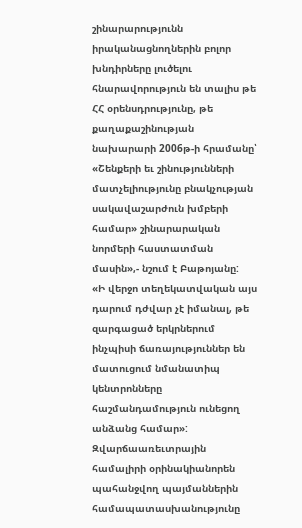շինարարությունն իրականացնողներին բոլոր խնդիրները լուծելու հնարավորություն են տալիս թե ՀՀ օրենսդրությունը, թե քաղաքաշինության նախարարի 2006թ-ի հրամանը՝ «Շենքերի եւ շինությունների մատչելիությունը բնակչության սակավաշարժուն խմբերի համար» շինարարական նորմերի հաստատման մասին»,- նշում է Բաթոյանը:
«Ի վերջո տեղեկատվական այս դարում դժվար չէ իմանալ, թե զարգացած երկրներում ինչպիսի ճառայություններ են մատուցում նմանատիպ կենտրոնները հաշմանդամություն ունեցող անձանց համար»:
Զվարճաառեւտրային համալիրի օրինակիանորեն պահանջվող պայմաններին համապատասխանությունը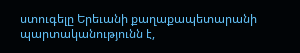ստուգելը Երեւանի քաղաքապետարանի պարտականությունն է,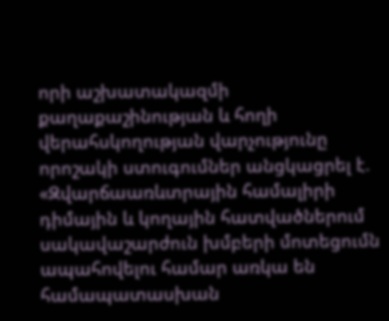որի աշխատակազմի քաղաքաշինության և հողի վերահսկողության վարչությունը որոշակի ստուգումներ անցկացրել է.
«Զվարճաառևտրային համալիրի դիմային և կողային հատվածներում սակավաշարժուն խմբերի մոտեցումն ապահովելու համար առկա են համապատասխան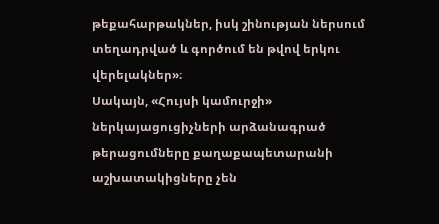թեքահարթակներ, իսկ շինության ներսում տեղադրված և գործում են թվով երկու վերելակներ»։
Սակայն, «Հույսի կամուրջի» ներկայացուցիչների արձանագրած թերացումները քաղաքապետարանի աշխատակիցները չեն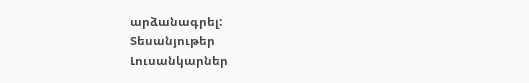արձանագրել:
Տեսանյութեր
Լուսանկարներ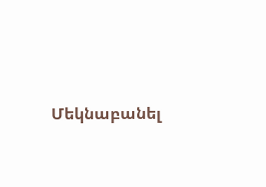Մեկնաբանել